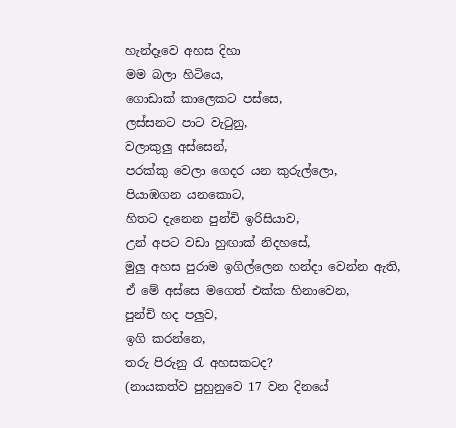හැන්දෑවෙ අහස දිහා
මම බලා හිටියෙ,
ගොඩාක් කාලෙකට පස්සෙ,
ලස්සනට පාට වැටුනු,
වලාකුලු අස්සෙන්,
පරක්කු වෙලා ගෙදර යන කුරුල්ලො,
පියාඹගන යනකොට,
හිතට දැනෙන පුන්චි ඉරිසියාව,
උන් අපට වඩා හුඟාක් නිදහසේ,
මුලු අහස පුරාම ඉගිල්ලෙන හන්දා වෙන්න ඇති,
ඒ මේ අස්සෙ මගෙත් එක්ක හිනාවෙන,
පුන්චි හද පලුව,
ඉගි කරන්නෙ,
තරු පිරුනු රැ අහසකටද?
(නායකත්ව පුහුනුවෙ 17 වන දිනයේ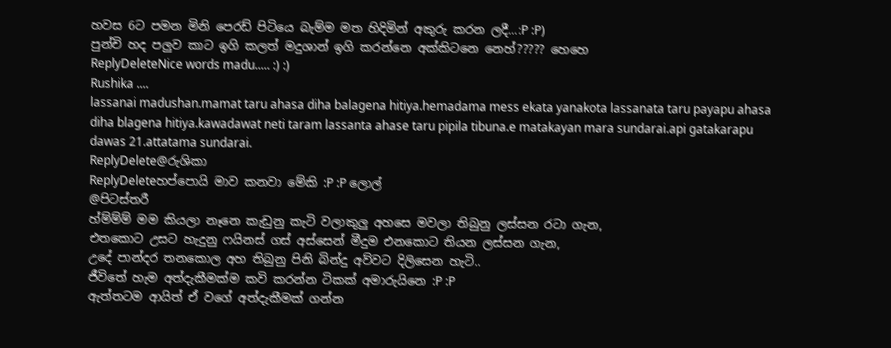හවස 6ට පමන මිනි පෙරඩ් පිටියෙ බැම්ම මත හිදිමින් අකුරු කරන ලදී...:P :P)
පුන්චි හද පලුව කාට ඉගි කලත් මදුශාන් ඉගි කරන්නෙ අක්කිටනෙ නෙහ්????? හෙහෙ
ReplyDeleteNice words madu..... :) :)
Rushika ....
lassanai madushan.mamat taru ahasa diha balagena hitiya.hemadama mess ekata yanakota lassanata taru payapu ahasa diha blagena hitiya.kawadawat neti taram lassanta ahase taru pipila tibuna.e matakayan mara sundarai.api gatakarapu dawas 21.attatama sundarai.
ReplyDelete@රුශිකා
ReplyDeleteහප්පොයි මාව කනවා මේකි :P :P ලොල්
@පිටස්තරී
හ්ම්ම්ම් මම කියලා නෑනෙ කැඩුනු කැටි වලාකුලු අහසෙ මවලා තිබුනු ලස්සන රටා ගැන,
එතකොට උසට හැදුනු ෆයිනස් ගස් අස්සෙන් මීදුම එනකොට තියන ලස්සන ගැන,
උදේ පාන්දර තනකොල අහ තිබුනු පිනි බින්දු අව්වට දිලිසෙන හැටි..
ජීවිතේ හැම අත්දැකීමක්ම කවි කරන්න ටිකක් අමාරුයිනෙ :P :P
ඇත්තටම ආයිත් ඒ වගේ අත්දැකීමක් ගන්න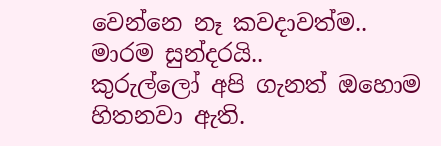වෙන්නෙ නෑ කවදාවත්ම..
මාරම සුන්දරයි..
කුරුල්ලෝ අපි ගැනත් ඔහොම හිතනවා ඇති.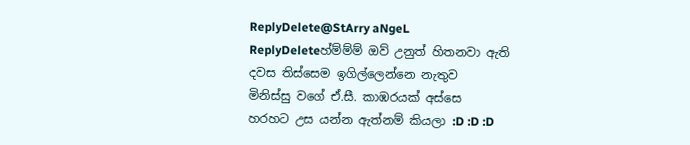ReplyDelete@StArry aNgeL
ReplyDeleteහ්ම්ම්ම් ඔව් උනුත් හිතනවා ඇති
දවස තිස්සෙම ඉගිල්ලෙන්නෙ නැතුව
මිනිස්සු වගේ ඒ.සී. කාඹරයක් අස්සෙ
හරහට උස යන්න ඇත්නම් කියලා :D :D :D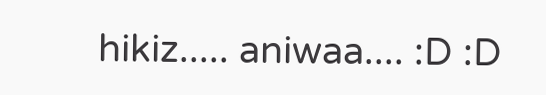hikiz..... aniwaa.... :D :D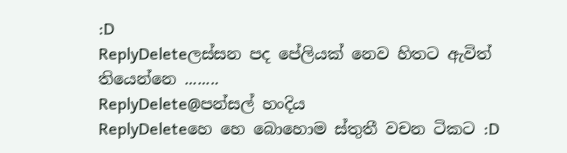:D
ReplyDeleteලස්සන පද පේලියක් නෙව හිතට ඇවිත් තියෙන්නෙ ........
ReplyDelete@පන්සල් හංදිය
ReplyDeleteහෙ හෙ බොහොම ස්තුතී වචන ටිකට :D